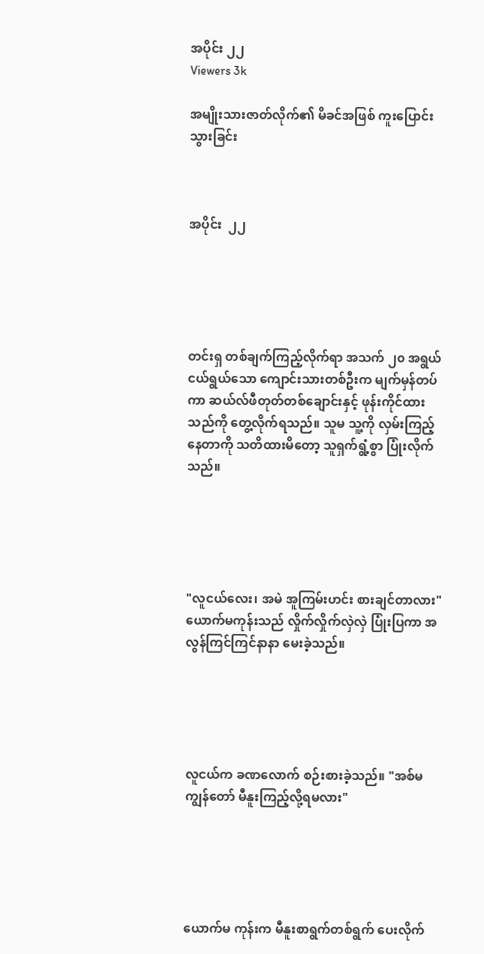အပိုင်း ၂၂
Viewers 3k

အမျိုးသားဇာတ်လိုက်၏ မိခင်အဖြစ် ကူးပြောင်းသွားခြင်း



အပိုင်း  ၂၂





တင်းရှ တစ်ချက်ကြည့်လိုက်ရာ အသက် ၂၀ အရွယ် ငယ်ရွယ်သော ကျောင်းသားတစ်ဦးက မျက်မှန်တပ်ကာ ဆယ်လ်ဖီတုတ်တစ်ချောင်းနှင့် ဖုန်းကိုင်ထားသည်ကို တွေ့လိုက်ရသည်။ သူမ သူ့ကို လှမ်းကြည့်နေတာကို သတိထားမိတော့ သူရှက်ရွံ့စွာ ပြုံးလိုက်သည်။





"လူငယ်လေး၊ အမဲ အူကြမ်းဟင်း စားချင်တာလား" ယောက်မကုန်းသည် လှိုက်လှိုက်လှဲလှဲ ပြုံးပြကာ အလွန်ကြင်ကြင်နာနာ မေးခဲ့သည်။





လူငယ်က ခဏလောက် စဉ်းစားခဲ့သည်။ "အစ်မ ကျွန်တော် မီနူးကြည့်လို့ရမလား"





ယောက်မ ကုန်းက မီနူးစာရွက်တစ်ရွက် ပေးလိုက်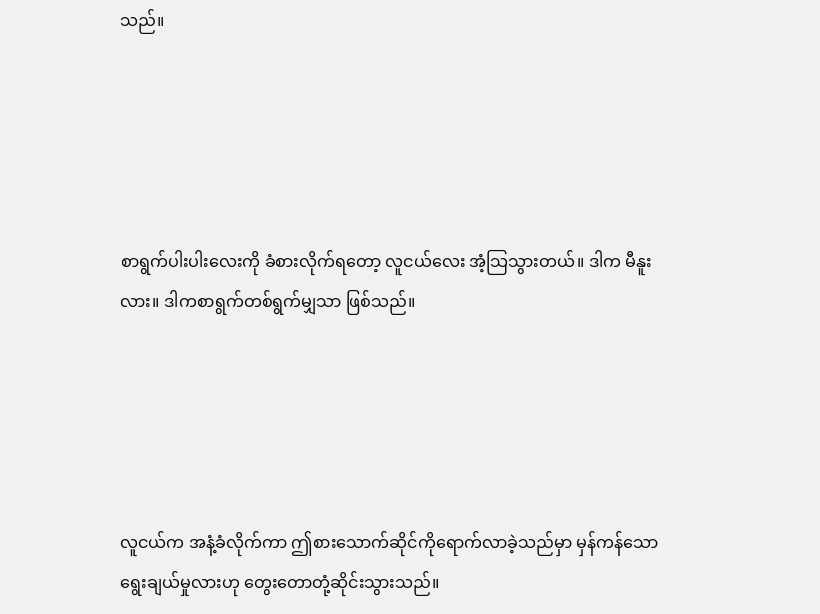သည်။





စာရွက်ပါးပါးလေးကို ခံစားလိုက်ရတော့ လူငယ်လေး အံ့သြသွားတယ်။ ဒါက မီနူးလား။ ဒါကစာရွက်တစ်ရွက်မျှသာ ဖြစ်သည်။





လူငယ်က အနံ့ခံလိုက်ကာ ဤစားသောက်ဆိုင်ကိုရောက်လာခဲ့သည်မှာ မှန်ကန်သောရွေးချယ်မှုလားဟု တွေးတောတုံ့ဆိုင်းသွားသည်။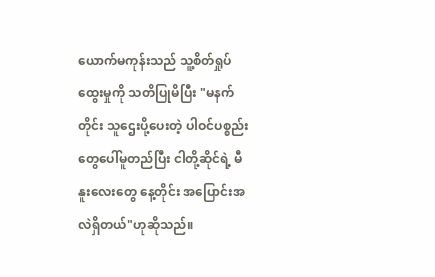ယောက်မကုန်းသည် သူ့စိတ်ရှုပ်ထွေးမှုကို သတိပြုမိပြီး "မနက်တိုင်း သူဌေးပို့ပေးတဲ့ ပါဝင်ပစ္စည်းတွေပေါ်မူတည်ပြီး ငါတို့ဆိုင်ရဲ့ မီနူးလေးတွေ နေ့တိုင်း အပြောင်းအလဲရှိတယ်"ဟုဆိုသည်။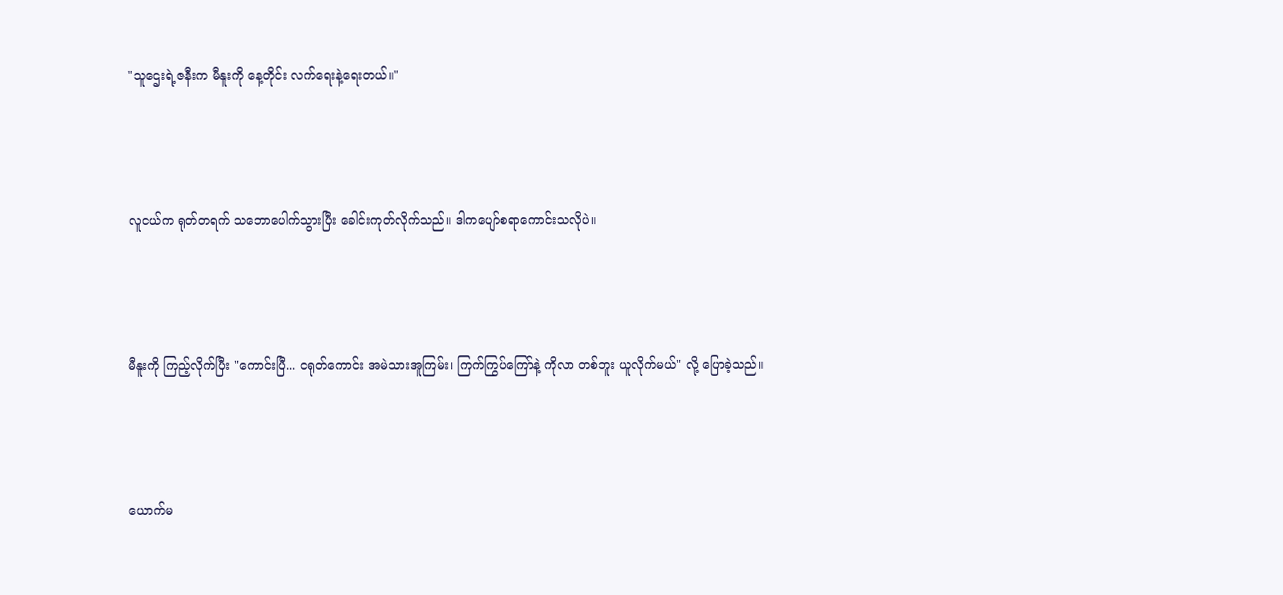"သူဌေးရဲ့ဇနီးက မီနူးကို နေ့တိုင်း လက်ရေးနဲ့ရေးတယ်။"





လူငယ်က ရုတ်တရက် သဘောပေါက်သွားပြီး ခေါင်းကုတ်လိုက်သည်။ ဒါကပျော်စရာကောင်းသလိုပဲ။





မီနူးကို ကြည့်လိုက်ပြီး "ကောင်းပြီ... ငရုတ်ကောင်း အမဲသားအူကြမ်း၊ ကြက်ကြွပ်ကြော်နဲ့ ကိုလာ တစ်ဘူး ယူလိုက်မယ်" လို့ ပြောခဲ့သည်။





ယောက်မ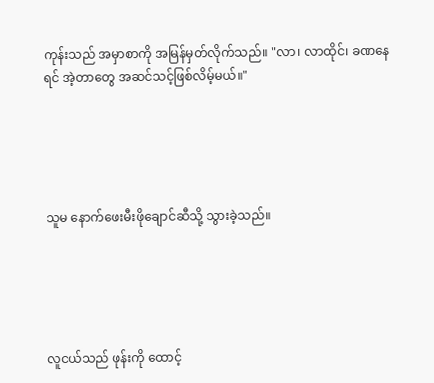ကုန်းသည် အမှာစာကို အမြန်မှတ်လိုက်သည်။ "လာ၊ လာထိုင်၊ ခဏနေရင် အဲ့တာတွေ အဆင်သင့်ဖြစ်လိမ့်မယ်။"





သူမ နောက်ဖေးမီးဖိုချောင်ဆီသို့ သွားခဲ့သည်။





လူငယ်သည် ဖုန်းကို ထောင့်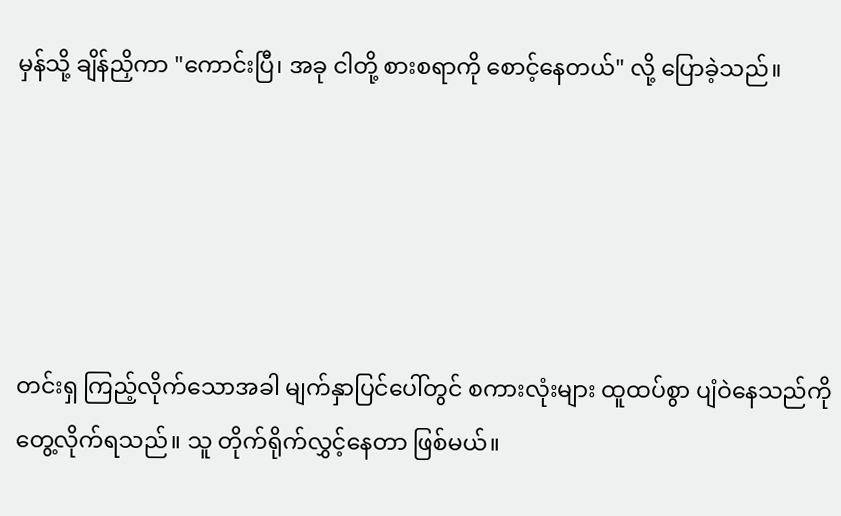မှန်သို့ ချိန်ညှိကာ "ကောင်းပြီ၊ အခု ငါတို့ စားစရာကို စောင့်နေတယ်" လို့ ပြောခဲ့သည်။





တင်းရှ ကြည့်လိုက်သောအခါ မျက်နှာပြင်ပေါ်တွင် စကားလုံးများ ထူထပ်စွာ ပျံဝဲနေသည်ကို တွေ့လိုက်ရသည်။ သူ တိုက်ရိုက်လွှင့်နေတာ ဖြစ်မယ်။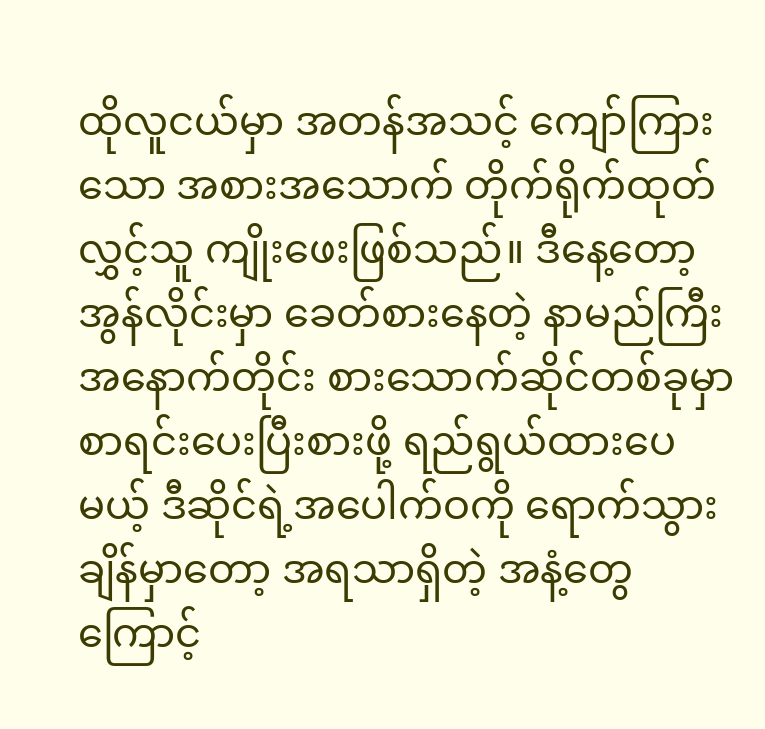ထိုလူငယ်မှာ အတန်အသင့် ကျော်ကြားသော အစားအသောက် တိုက်ရိုက်ထုတ်လွှင့်သူ ကျိုးဖေးဖြစ်သည်။ ဒီနေ့တော့ အွန်လိုင်းမှာ ခေတ်စားနေတဲ့ နာမည်ကြီး အနောက်တိုင်း စားသောက်ဆိုင်တစ်ခုမှာ စာရင်းပေးပြီးစားဖို့ ရည်ရွယ်ထားပေမယ့် ဒီဆိုင်ရဲ့အပေါက်ဝကို ရောက်သွားချိန်မှာတော့ အရသာရှိတဲ့ အနံ့တွေကြောင့်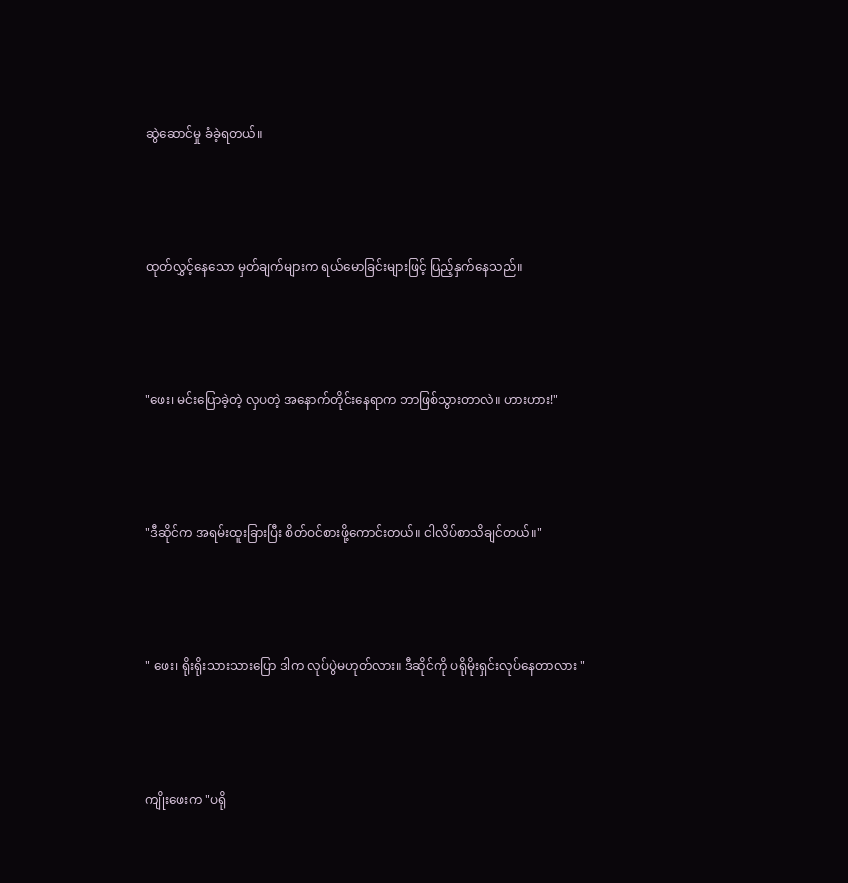ဆွဲဆောင်မှု ခံခဲ့ရတယ်။





ထုတ်လွှင့်နေသော မှတ်ချက်များက ရယ်မောခြင်းများဖြင့် ပြည့်နှက်နေသည်။





"ဖေး၊ မင်းပြောခဲ့တဲ့ လှပတဲ့ အနောက်တိုင်းနေရာက ဘာဖြစ်သွားတာလဲ။ ဟားဟား!"





"ဒီဆိုင်က အရမ်းထူးခြားပြီး စိတ်ဝင်စားဖို့ကောင်းတယ်။ ငါလိပ်စာသိချင်တယ်။"





" ဖေး၊ ရိုးရိုးသားသားပြော ဒါက လုပ်ပွဲမဟုတ်လား။ ဒီဆိုင်ကို ပရိုမိုးရှင်းလုပ်နေတာလား "





ကျိုးဖေးက "ပရို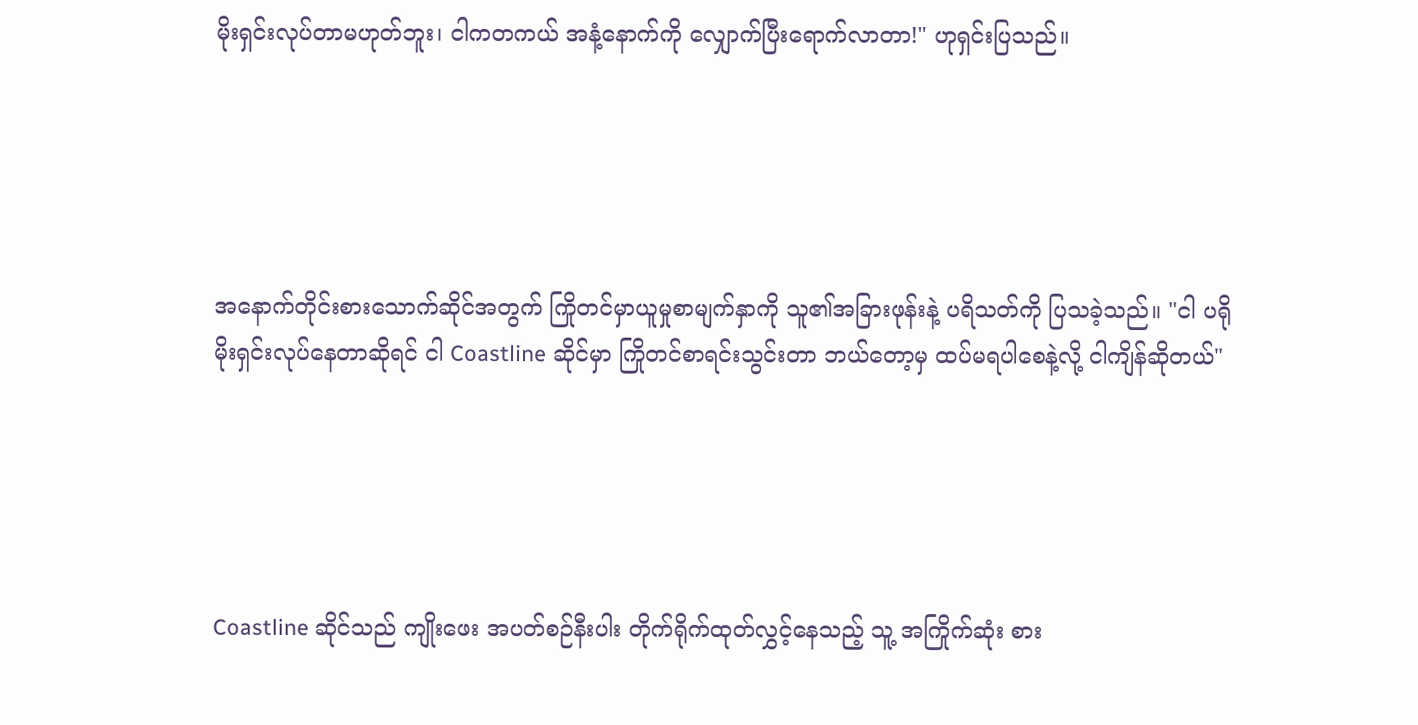မိုးရှင်းလုပ်တာမဟုတ်ဘူး၊ ငါကတကယ် အနံ့နောက်ကို လျှောက်ပြီးရောက်လာတာ!" ဟုရှင်းပြသည်။





အနောက်တိုင်းစားသောက်ဆိုင်အတွက် ကြိုတင်မှာယူမှုစာမျက်နှာကို သူ၏အခြားဖုန်းနဲ့ ပရိသတ်ကို ပြသခဲ့သည်။ "ငါ ပရိုမိုးရှင်းလုပ်နေတာဆိုရင် ငါ Coastline ဆိုင်မှာ ကြိုတင်စာရင်းသွင်းတာ ဘယ်တော့မှ ထပ်မရပါစေနဲ့လို့ ငါကျိန်ဆိုတယ်"





Coastline ဆိုင်သည် ကျိုးဖေး အပတ်စဉ်နီးပါး တိုက်ရိုက်ထုတ်လွှင့်နေသည့် သူ့ အကြိုက်ဆုံး စား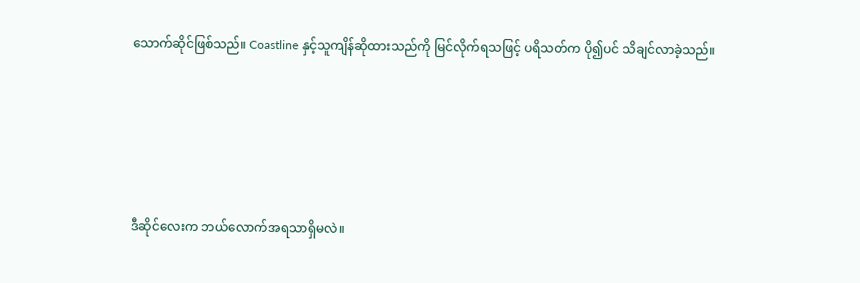သောက်ဆိုင်ဖြစ်သည်။ Coastline နှင့်သူကျိန်ဆိုထားသည်ကို မြင်လိုက်ရသဖြင့် ပရိသတ်က ပို၍ပင် သိချင်လာခဲ့သည်။





ဒီဆိုင်လေးက ဘယ်လောက်အရသာရှိမလဲ။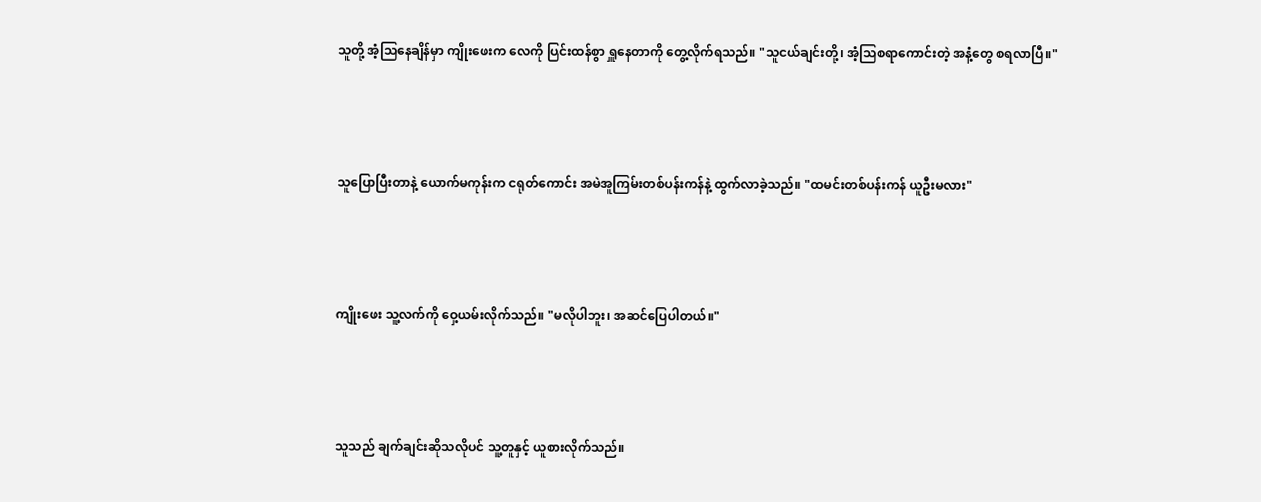သူတို့ အံ့သြနေချိန်မှာ ကျိုးဖေးက လေကို ပြင်းထန်စွာ ရှူနေတာကို တွေ့လိုက်ရသည်။ "သူငယ်ချင်းတို့၊ အံ့သြစရာကောင်းတဲ့ အနံ့တွေ စရလာပြီ။"





သူပြောပြီးတာနဲ့ ယောက်မကုန်းက ငရုတ်ကောင်း အမဲအူကြမ်းတစ်ပန်းကန်နဲ့ ထွက်လာခဲ့သည်။ "ထမင်းတစ်ပန်းကန် ယူဦးမလား"





ကျိုးဖေး သူ့လက်ကို ဝှေ့ယမ်းလိုက်သည်။ "မလိုပါဘူး၊ အဆင်ပြေပါတယ်။"





သူသည် ချက်ချင်းဆိုသလိုပင် သူ့တူနှင့် ယူစားလိုက်သည်။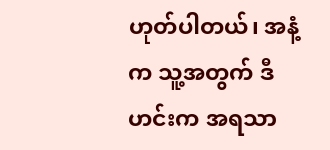ဟုတ်ပါတယ်၊ အနံ့က သူ့အတွက် ဒီဟင်းက အရသာ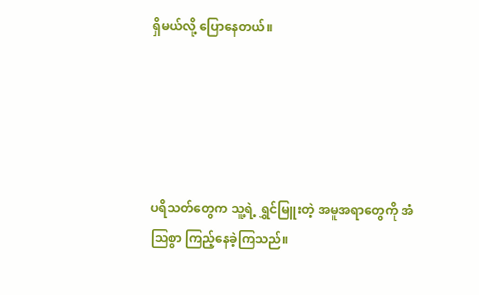ရှိမယ်လို့ ပြောနေတယ်။





ပရိသတ်တွေက သူ့ရဲ့ ရွှင်မြူးတဲ့ အမူအရာတွေကို အံသြစွာ ကြည့်နေခဲ့ကြသည်။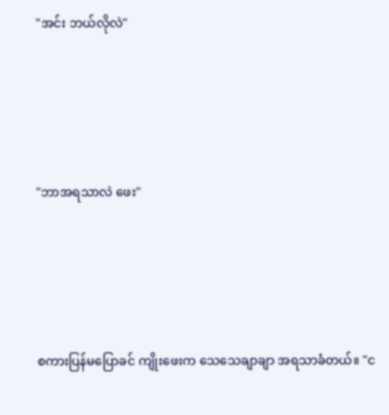"အင်း ဘယ်လိုလဲ"





"ဘာအရသာလဲ ဖေး"





စကားပြန်မပြောခင် ကျိုးဖေးက သေသေချာချာ အရသာခံတယ်။ "င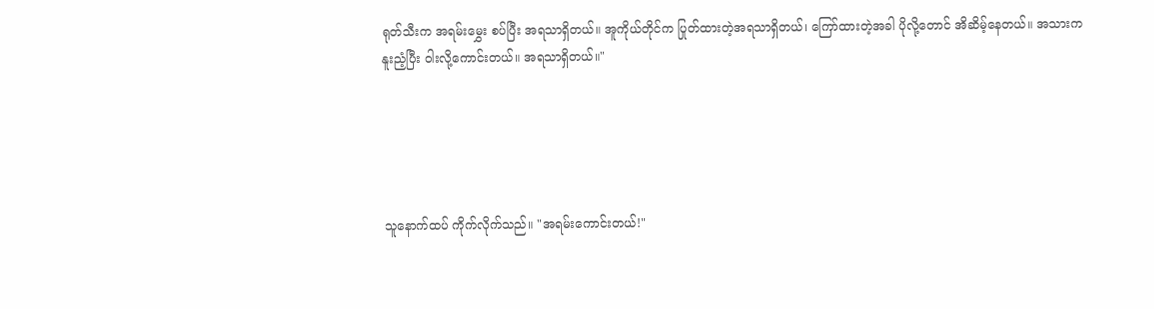ရုတ်သီးက အရမ်းမွှေး စပ်ပြီး အရသာရှိတယ်။ အူကိုယ်တိုင်က ပြုတ်ထားတဲ့အရသာရှိတယ်၊ ကြော်ထားတဲ့အခါ ပိုလို့တောင် အိဆိမ့်နေတယ်။ အသားက နူးညံ့ပြီး ဝါးလို့ကောင်းတယ်။ အရသာရှိတယ်။"





သူနောက်ထပ် ကိုက်လိုက်သည်။ "အရမ်းကောင်းတယ်!"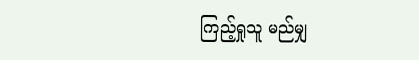ကြည့်ရှုသူ မည်မျှ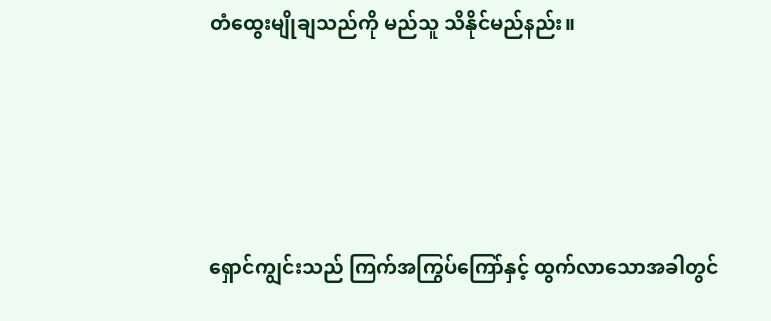တံထွေးမျိုချသည်ကို မည်သူ သိနိုင်မည်နည်း။





ရှောင်ကျွင်းသည် ကြက်အကြွပ်ကြော်နှင့် ထွက်လာသောအခါတွင်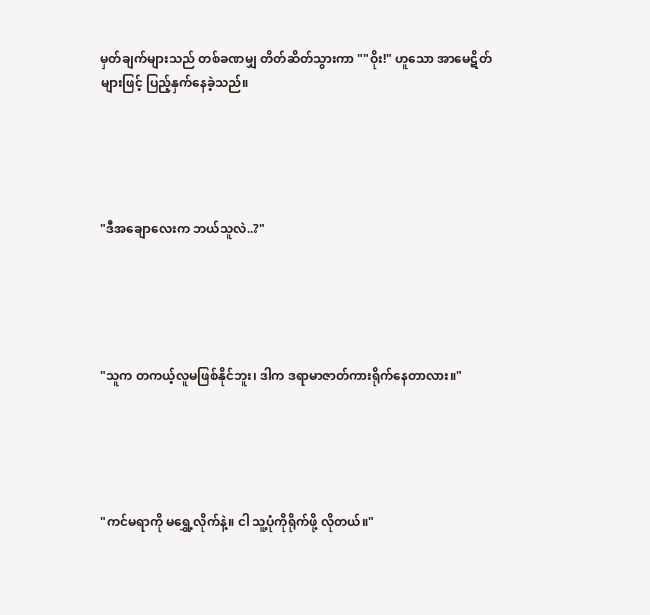မှတ်ချက်များသည် တစ်ခဏမျှ တိတ်ဆိတ်သွားကာ ""ဝိုး!" ဟူသော အာမေဋိတ်များဖြင့် ပြည့်နှက်နေခဲ့သည်။





"ဒီအချောလေးက ဘယ်သူလဲ..?"





"သူက တကယ့်လူမဖြစ်နိုင်ဘူး၊ ဒါက ဒရာမာဇာတ်ကားရိုက်နေတာလား။"





"ကင်မရာကို မရွှေ့လိုက်နဲ့။ ငါ သူ့ပုံကိုရိုက်ဖို့ လိုတယ်။"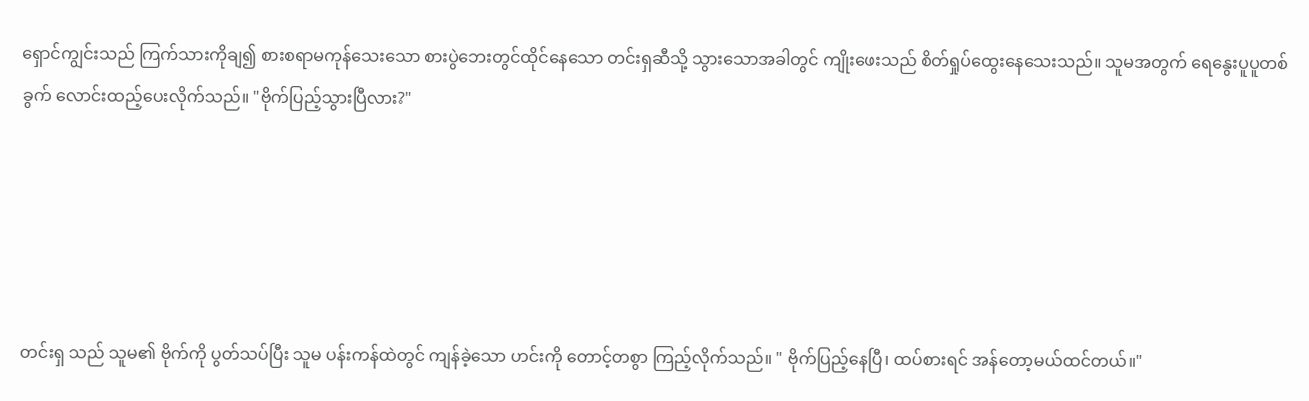ရှောင်ကျွင်းသည် ကြက်သားကိုချ၍ စားစရာမကုန်သေးသော စားပွဲဘေးတွင်ထိုင်နေသော တင်းရှဆီသို့ သွားသောအခါတွင် ကျိုးဖေးသည် စိတ်ရှုပ်ထွေးနေသေးသည်။ သူမအတွက် ရေနွေးပူပူတစ်ခွက် လောင်းထည့်ပေးလိုက်သည်။ "ဗိုက်ပြည့်သွားပြီလား?"





တင်းရှ သည် သူမ၏ ဗိုက်ကို ပွတ်သပ်ပြီး သူမ ပန်းကန်ထဲတွင် ကျန်ခဲ့သော ဟင်းကို တောင့်တစွာ ကြည့်လိုက်သည်။ " ဗိုက်ပြည့်နေပြီ၊ ထပ်စားရင် အန်တော့မယ်ထင်တယ်။"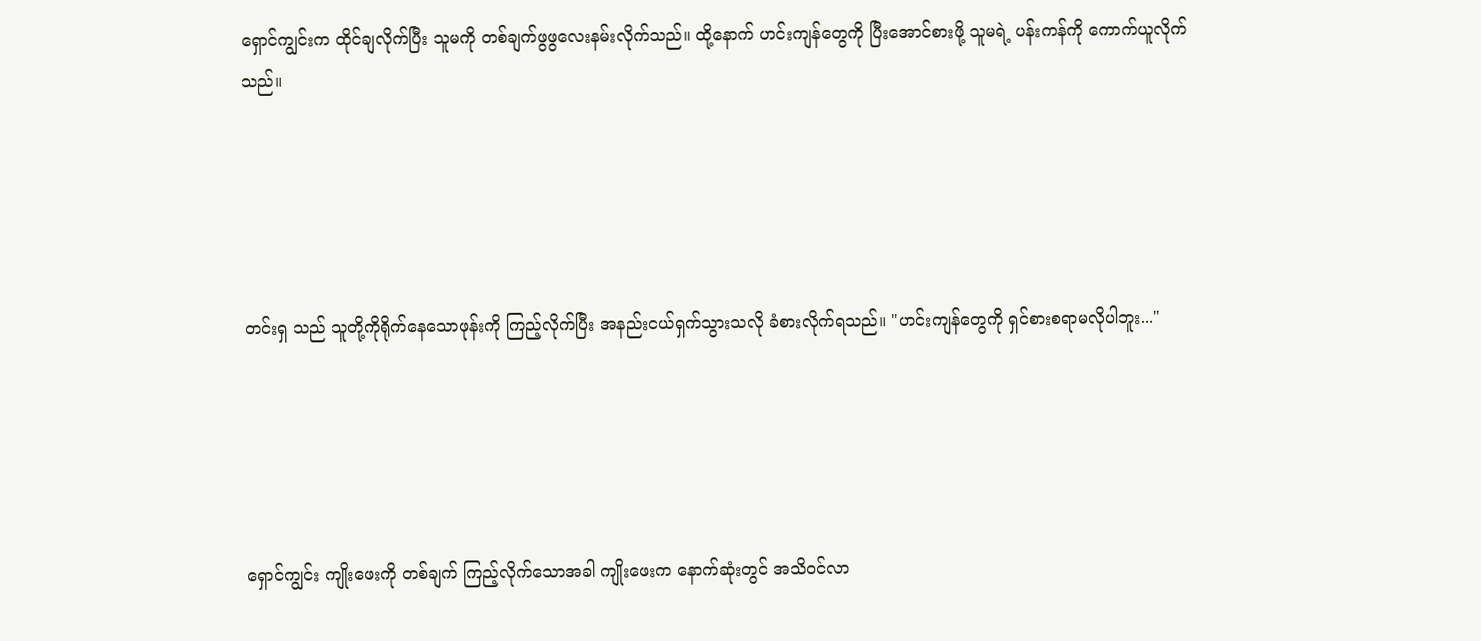ရှောင်ကျွင်းက ထိုင်ချလိုက်ပြီး သူမကို တစ်ချက်ဖွဖွလေးနမ်းလိုက်သည်။ ထို့နောက် ဟင်းကျန်တွေကို ပြီးအောင်စားဖို့ သူမရဲ့ ပန်းကန်ကို ကောက်ယူလိုက်သည်။





တင်းရှ သည် သူတို့ကိုရိုက်နေသောဖုန်းကို ကြည့်လိုက်ပြီး အနည်းငယ်ရှက်သွားသလို ခံစားလိုက်ရသည်။ "ဟင်းကျန်တွေကို ရှင်စားစရာမလိုပါဘူး..."





ရှောင်ကျွင်း ကျိုးဖေးကို တစ်ချက် ကြည့်လိုက်သောအခါ ကျိုးဖေးက နောက်ဆုံးတွင် အသိ၀င်လာ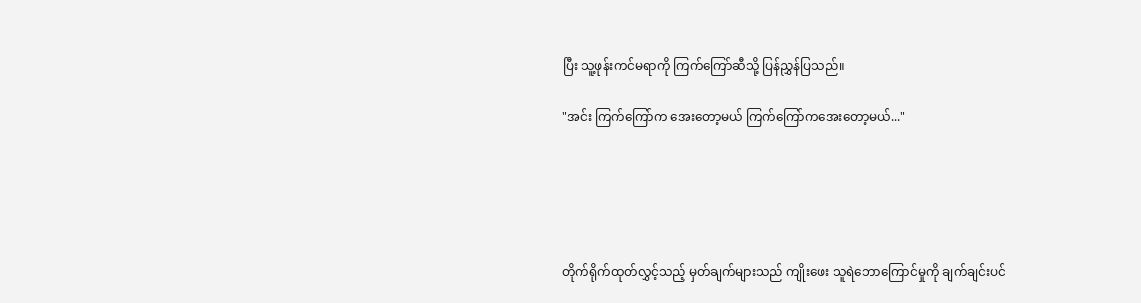ပြီး သူ့ဖုန်းကင်မရာကို ကြက်ကြော်ဆီသို့ ပြန်ညွှန်ပြသည်။

"အင်း ကြက်ကြော်က အေးတော့မယ် ကြက်ကြော်ကအေးတော့မယ်..."





တိုက်ရိုက်ထုတ်လွှင့်သည့် မှတ်ချက်များသည် ကျိုးဖေး သူရဲဘောကြောင်မှုကို ချက်ချင်းပင်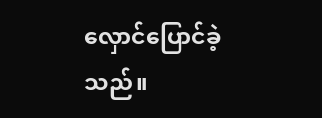လှောင်ပြောင်ခဲ့သည်။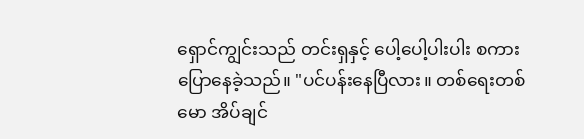ရှောင်ကျွင်းသည် တင်းရှနှင့် ပေါ့ပေါ့ပါးပါး စကားပြောနေခဲ့သည်။ "ပင်ပန်းနေပြီလား။ တစ်ရေးတစ်မော အိပ်ချင်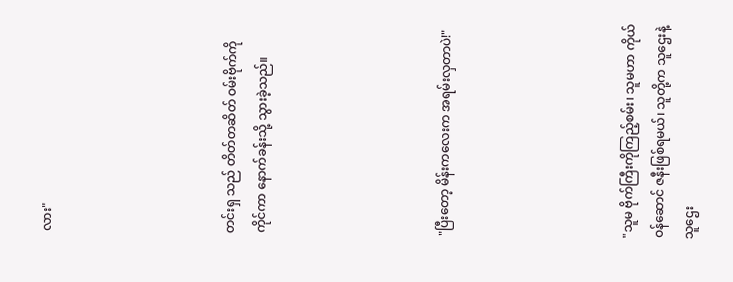လား"





တင်းရှ သည် တိတ်တဆိတ် ဝမ်းဗိုက်ကို ကိုင်ကာ နောက်ခန်းသို့ သွားခဲ့သည်။





"ပြီးတော့ မိန်းကလေးက အရမ်းလှတာပဲ!"





"သူမ ဗိုက်ကြီးကိုကြည့်စမ်း၊ သူမဟာ ကိုယ်ဝန်ဆောင် ဇနီးဖြစ်ရမယ်၊ သူတို့က သူဌေးနဲ့ သူဌေး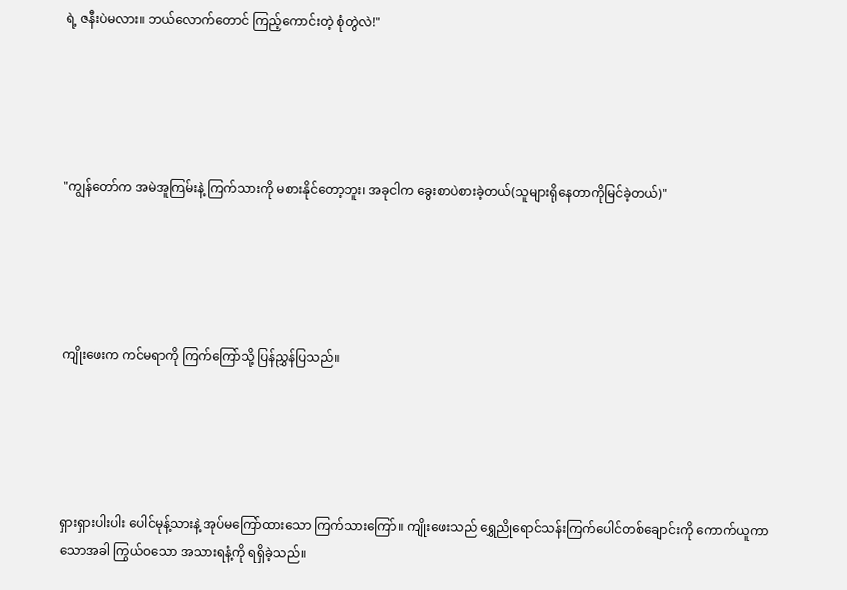ရဲ့ ဇနီးပဲမလား။ ဘယ်လောက်တောင် ကြည့်ကောင်းတဲ့ စုံတွဲလဲ!"





"ကျွန်တော်က အမဲအူကြမ်းနဲ့ ကြက်သားကို မစားနိုင်တော့ဘူး၊ အခုငါက ခွေးစာပဲစားခဲ့တယ်(သူများရိုနေတာကိုမြင်ခဲ့တယ်)"





ကျိုးဖေးက ကင်မရာကို ကြက်ကြော်သို့ ပြန်ညွှန်ပြသည်။





ရှားရှားပါးပါး ပေါင်မုန့်သားနဲ့ အုပ်မကြော်ထားသော ကြက်သားကြော်။ ကျိုးဖေးသည် ရွှေညိုရောင်သန်းကြက်ပေါင်တစ်ချောင်းကို ကောက်ယူကာသောအခါ ကြွယ်ဝသော အသားရနံ့ကို ရရှိခဲ့သည်။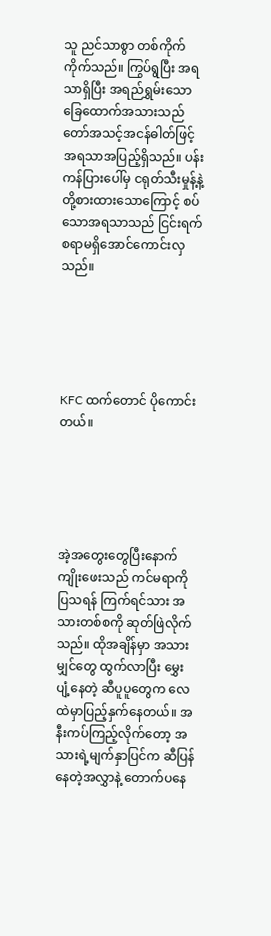သူ ညင်သာစွာ တစ်ကိုက်ကိုက်သည်။ ကြွပ်ရွပြီး အရသာရှိပြီး အရည်ရွှမ်းသောခြေထောက်အသားသည် တော်အသင့်အငန်ဓါတ်ဖြင့် အရသာအပြည့်ရှိသည်။ ပန်းကန်ပြားပေါ်မှ ငရုတ်သီးမှုန့်နဲ့ တို့စားထားသောကြောင့် စပ်သောအရသာသည် ငြင်းရက်စရာမရှိအောင်ကောင်းလှသည်။





KFC ထက်တောင် ပိုကောင်းတယ်။





အဲ့အတွေးတွေပြီးနောက် ကျိုးဖေးသည် ကင်မရာကိုပြသရန် ကြက်ရင်သား အသားတစ်စကို ဆုတ်ဖြဲလိုက်သည်။ ထိုအချိန်မှာ အသားမျှင်တွေ ထွက်လာပြီး မွှေးပျံ့နေတဲ့ ဆီပူပူတွေက လေထဲမှာပြည့်နှက်နေတယ်။ အနီးကပ်ကြည့်လိုက်တော့ အသားရဲ့မျက်နှာပြင်က ဆီပြန်နေတဲ့အလွှာနဲ့ တောက်ပနေ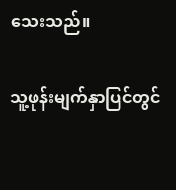သေးသည်။

သူ့ဖုန်းမျက်နှာပြင်တွင်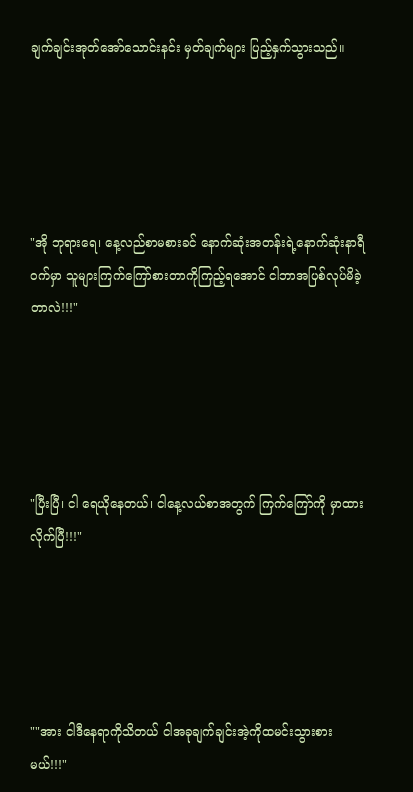ချက်ချင်းအုတ်အော်သောင်းနင်း မှတ်ချက်များ ပြည့်နှက်သွားသည်။





"အို ဘုရားရေ၊ နေ့လည်စာမစားခင် နောက်ဆုံးအတန်းရဲ့နောက်ဆုံးနာရီဝက်မှာ သူများကြက်ကြော်စားတာကိုကြည့်ရအောင် ငါဘာအပြစ်လုပ်မိခဲ့တာလဲ!!!"





"ပြီးပြီ၊ ငါ ရေယိုနေတယ်၊ ငါနေ့လယ်စာအတွက် ကြက်ကြော်ကို မှာထားလိုက်ပြီ!!!"





""အား ငါဒီနေရာကိုသိတယ် ငါအခုချက်ချင်းအဲ့ကိုထမင်းသွားစားမယ်!!!"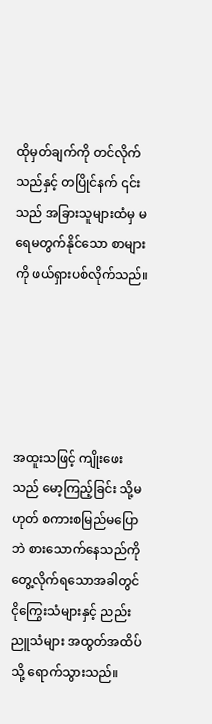ထိုမှတ်ချက်ကို တင်လိုက်သည်နှင့် တပြိုင်နက် ၎င်းသည် အခြားသူများထံမှ မရေမတွက်နိုင်သော စာများကို ဖယ်ရှားပစ်လိုက်သည်။





အထူးသဖြင့် ကျိုးဖေးသည် မော့ကြည့်ခြင်း သို့မဟုတ် စကားစမြည်မပြောဘဲ စားသောက်နေသည်ကို တွေ့လိုက်ရသောအခါတွင် ငိုကြွေးသံများနှင့် ညည်းညူသံများ အထွတ်အထိပ်သို့ ရောက်သွားသည်။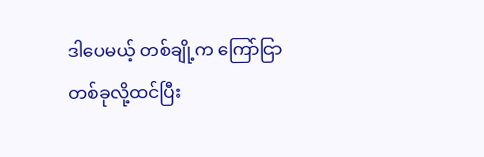ဒါပေမယ့် တစ်ချို့က ကြော်ငြာတစ်ခုလို့ထင်ပြီး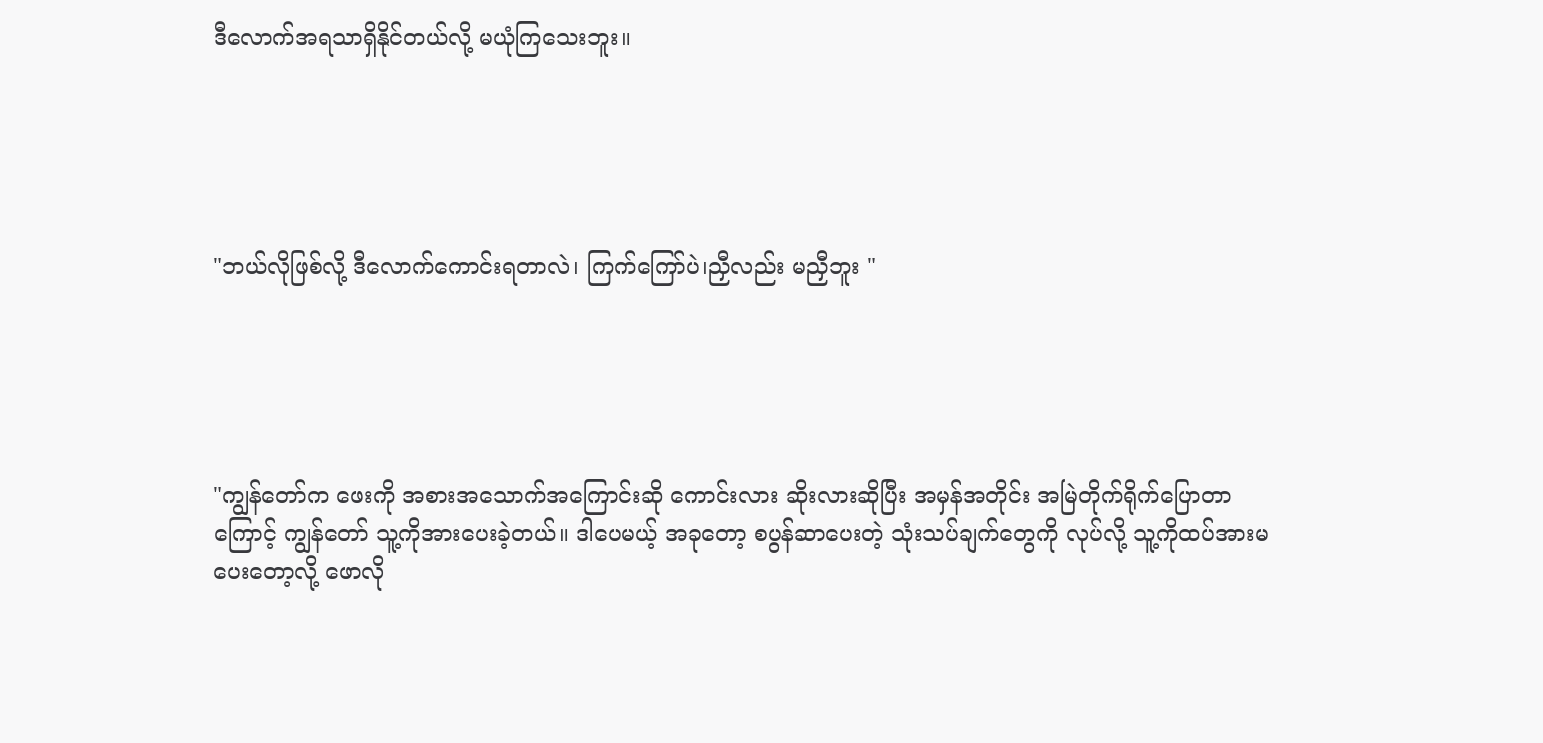ဒီလောက်အရသာရှိနိုင်တယ်လို့ မယုံကြသေးဘူး။





"ဘယ်လိုဖြစ်လို့ ဒီလောက်ကောင်းရတာလဲ၊ ကြက်ကြော်ပဲ၊ညှီလည်း မညှီဘူး "





"ကျွန်တော်က ဖေးကို အစားအသောက်အကြောင်းဆို ကောင်းလား ဆိုးလားဆိုပြီး အမှန်အတိုင်း အမြဲတိုက်ရိုက်ပြောတာကြောင့် ကျွန်တော် သူ့ကိုအားပေးခဲ့တယ်။ ဒါပေမယ့် အခုတော့ စပွန်ဆာပေးတဲ့ သုံးသပ်ချက်တွေကို လုပ်လို့ သူ့ကိုထပ်အားမပေးတော့လို့ ဖောလို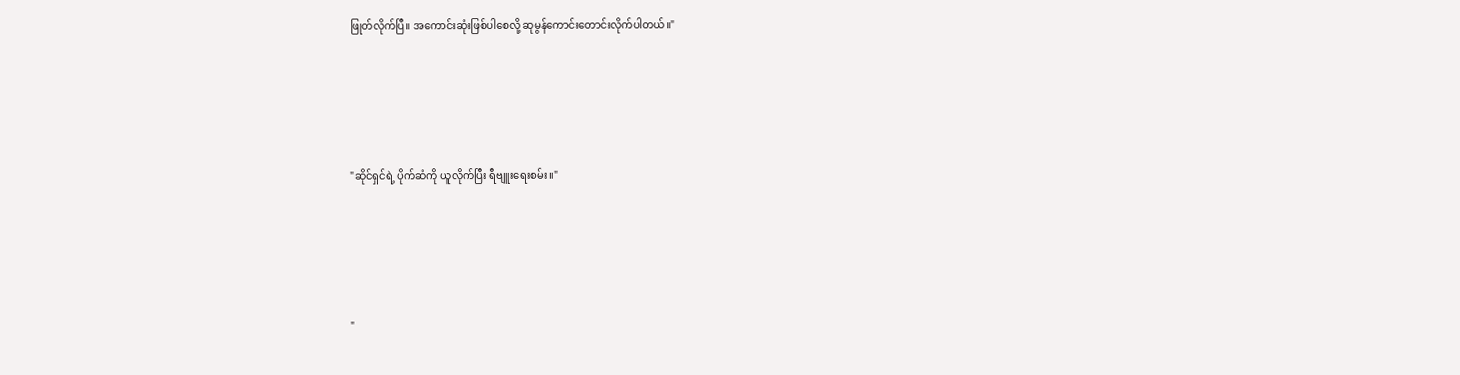ဖြုတ်လိုက်ပြီ။ အကောင်းဆုံးဖြစ်ပါစေလို့ ဆုမွန်ကောင်းတောင်းလိုက်ပါတယ်။"





"ဆိုင်ရှင်ရဲ့ ပိုက်ဆံကို ယူလိုက်ပြီး ရီဗျူးရေးစမ်း။"





"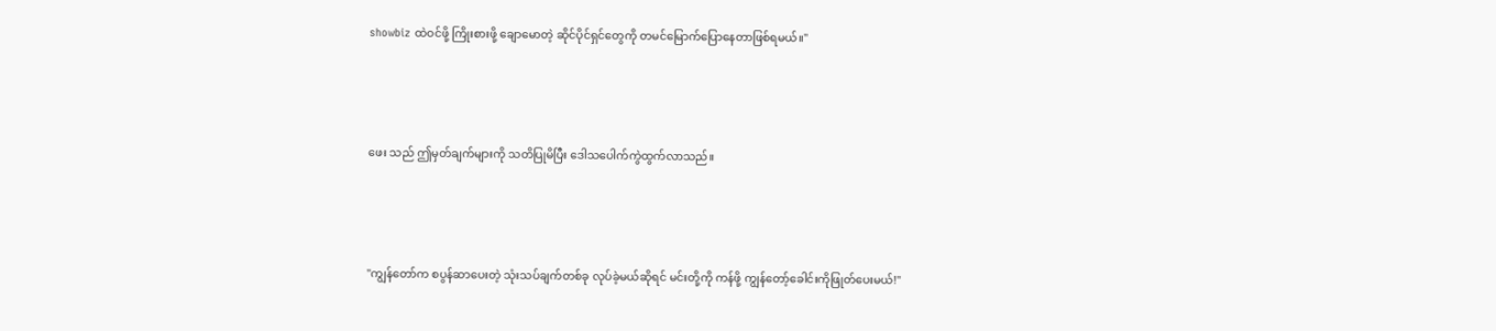showbiz ထဲဝင်ဖို့ ကြိုးစားဖို့ ချောမောတဲ့ ဆိုင်ပိုင်ရှင်တွေကို တမင်မြောက်ပြောနေတာဖြစ်ရမယ်။"





ဖေး သည် ဤမှတ်ချက်များကို သတိပြုမိပြီး ဒေါသပေါက်ကွဲထွက်လာသည်။





"ကျွန်တော်က စပွန်ဆာပေးတဲ့ သုံးသပ်ချက်တစ်ခု လုပ်ခဲ့မယ်ဆိုရင် မင်းတို့ကို ကန်ဖို့ ကျွန်တော့်ခေါင်းကိုဖြုတ်ပေးမယ်!"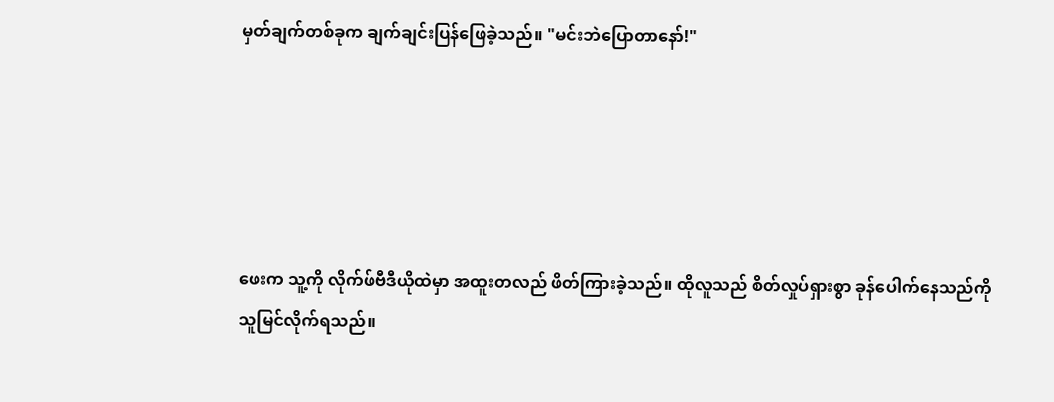မှတ်ချက်တစ်ခုက ချက်ချင်းပြန်ဖြေခဲ့သည်။ "မင်းဘဲပြောတာနော်!"





ဖေးက သူ့ကို လိုက်ဖ်ဗီဒီယိုထဲမှာ အထူးတလည် ဖိတ်ကြားခဲ့သည်။ ထိုလူသည် စိတ်လှုပ်ရှားစွာ ခုန်ပေါက်နေသည်ကို သူမြင်လိုက်ရသည်။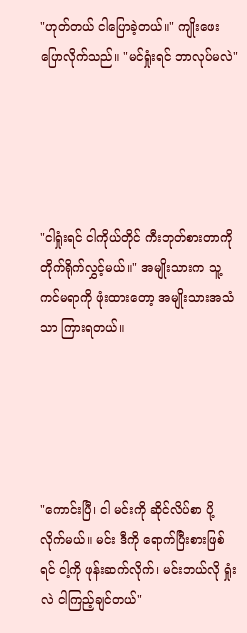"ဟုတ်တယ် ငါပြောခဲ့တယ်။" ကျိုးဖေး  ပြောလိုက်သည်။ "မင်ရှုံးရင် ဘာလုပ်မလဲ"





"ငါရှုံးရင် ငါကိုယ်တိုင် ကီးဘုတ်စားတာကို တိုက်ရိုက်လွှင့်မယ်။" အမျိုးသားက သူ့ကင်မရာကို ဖုံးထားတော့ အမျိုးသားအသံသာ ကြားရတယ်။





"ကောင်းပြီ၊ ငါ မင်းကို ဆိုင်လိပ်စာ ပို့လိုက်မယ်။ မင်း ဒီကို ရောက်ပြီးစားဖြစ်ရင် ငါ့ကို ဖုန်းဆက်လိုက်၊ မင်းဘယ်လို ရှုံးလဲ ငါကြည့်ချင်တယ်"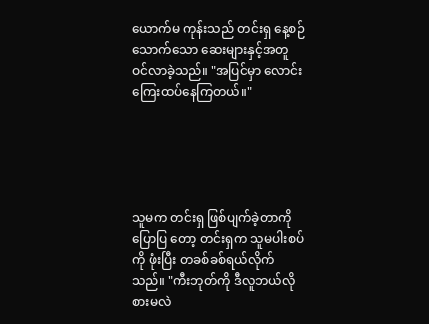ယောက်မ ကုန်းသည် တင်းရှ နေ့စဉ်သောက်သော ဆေးများနှင့်အတူ ဝင်လာခဲ့သည်။ "အပြင်မှာ လောင်းကြေးထပ်နေကြတယ်။"





သူမက တင်းရှ ဖြစ်ပျက်ခဲ့တာကို ပြောပြ တော့ တင်းရှက သူမပါးစပ်ကို ဖုံးပြီး တခစ်ခစ်ရယ်လိုက်သည်။ "ကီးဘုတ်ကို ဒီလူဘယ်လိုစားမလဲ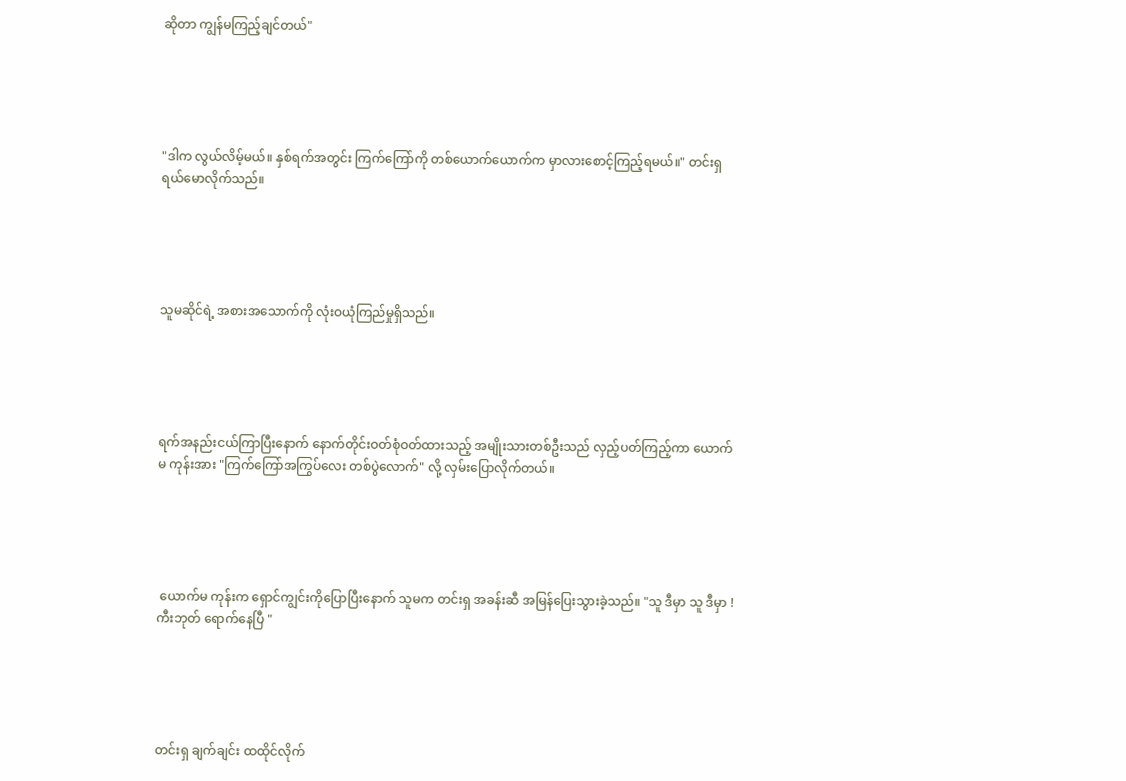ဆိုတာ ကျွန်မကြည့်ချင်တယ်"





"ဒါက လွယ်လိမ့်မယ်။ နှစ်ရက်အတွင်း ကြက်ကြော်ကို တစ်ယောက်ယောက်က မှာလားစောင့်ကြည့်ရမယ်။" တင်းရှရယ်မောလိုက်သည်။





သူမဆိုင်ရဲ့ အစားအသောက်ကို လုံးဝယုံကြည်မှုရှိသည်။





ရက်အနည်းငယ်ကြာပြီးနောက် နောက်တိုင်းဝတ်စုံဝတ်ထားသည့် အမျိုးသားတစ်ဦးသည် လှည့်ပတ်ကြည့်ကာ ယောက်မ ကုန်းအား "ကြက်ကြော်အကြွပ်လေး တစ်ပွဲလောက်" လို့ လှမ်းပြောလိုက်တယ်။





 ယောက်မ ကုန်းက ရှောင်ကျွင်းကိုပြောပြီးနောက် သူမက တင်းရှ အခန်းဆီ အမြန်ပြေးသွားခဲ့သည်။ "သူ ဒီမှာ သူ ဒီမှာ ! ကီးဘုတ် ရောက်နေပြီ "





တင်းရှ ချက်ချင်း ထထိုင်လိုက်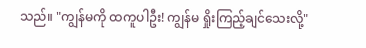သည်။ "ကျွန်မကို ထကူပါဦး! ကျွန်မ ရှိုးကြည့်ချင်သေးလို့"